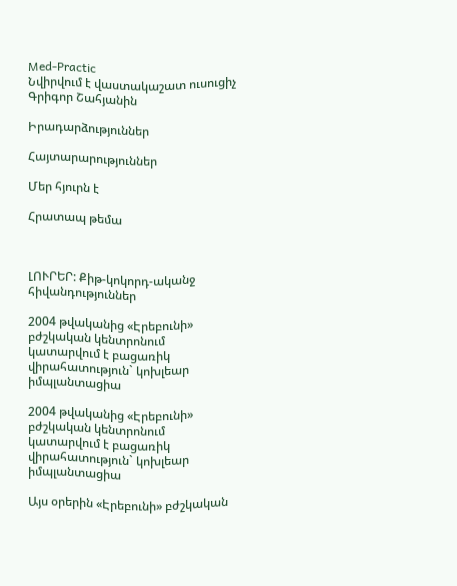Med-Practic
Նվիրվում է վաստակաշատ ուսուցիչ Գրիգոր Շահյանին

Իրադարձություններ

Հայտարարություններ

Մեր հյուրն է

Հրատապ թեմա



ԼՈՒՐԵՐ: Քիթ-կոկորդ-ականջ հիվանդություններ

2004 թվականից «Էրեբունի» բժշկական կենտրոնում կատարվում է բացառիկ վիրահատություն` կոխլեար իմպլանտացիա

2004 թվականից «Էրեբունի» բժշկական կենտրոնում կատարվում է բացառիկ վիրահատություն` կոխլեար իմպլանտացիա

Այս օրերին «Էրեբունի» բժշկական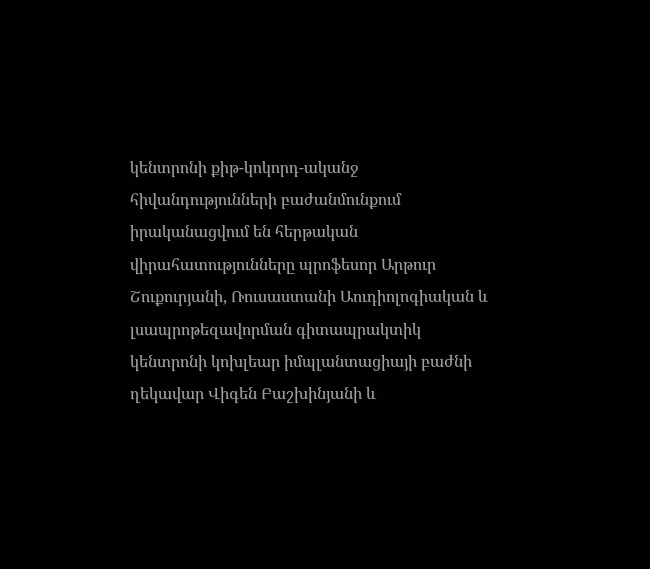կենտրոնի քիթ-կոկորդ-ականջ հիվանդությունների բաժանմունքում իրականացվում են հերթական վիրահատությունները պրոֆեսոր Արթուր Շուքուրյանի, Ռուսաստանի Աուդիոլոգիական և լսապրոթեզավորման գիտապրակտիկ կենտրոնի կոխլեար իմպլանտացիայի բաժնի ղեկավար Վիգեն Բաշխինյանի և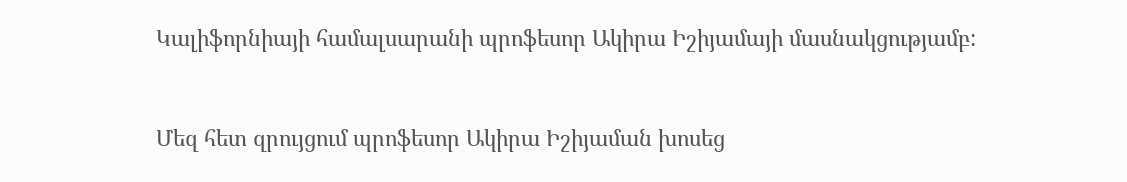Կալիֆորնիայի համալսարանի պրոֆեսոր Ակիրա Իշիյամայի մասնակցությամբ:



Մեզ հետ զրույցում պրոֆեսոր Ակիրա Իշիյաման խոսեց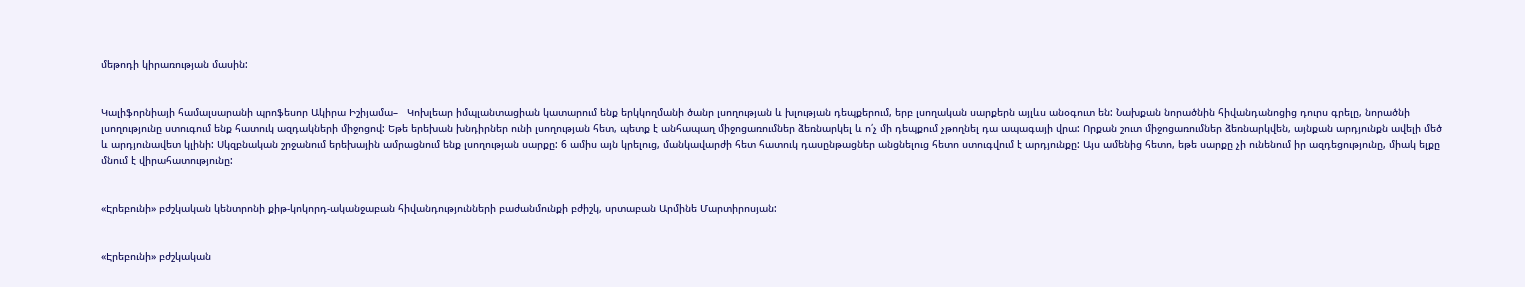մեթոդի կիրառության մասին:


Կալիֆորնիայի համալսարանի պրոֆեսոր Ակիրա Իշիյամա–   Կոխլեար իմպլանտացիան կատարում ենք երկկողմանի ծանր լսողության և խլության դեպքերում, երբ լսողական սարքերն այլևս անօգուտ են: Նախքան նորածնին հիվանդանոցից դուրս գրելը, նորածնի լսողությունը ստուգում ենք հատուկ ազդակների միջոցով: Եթե երեխան խնդիրներ ունի լսողության հետ, պետք է անհապաղ միջոցառումներ ձեռնարկել և ո՛չ մի դեպքում չթողնել դա ապագայի վրա: Որքան շուտ միջոցառումներ ձեռնարկվեն, այնքան արդյունքն ավելի մեծ և արդյունավետ կլինի: Սկզբնական շրջանում երեխային ամրացնում ենք լսողության սարքը: 6 ամիս այն կրելուց, մանկավարժի հետ հատուկ դասընթացներ անցնելուց հետո ստուգվում է արդյունքը: Այս ամենից հետո, եթե սարքը չի ունենում իր ազդեցությունը, միակ ելքը մնում է վիրահատությունը:


«Էրեբունի» բժշկական կենտրոնի քիթ-կոկորդ-ականջաբան հիվանդությունների բաժանմունքի բժիշկ, սրտաբան Արմինե Մարտիրոսյան:


«Էրեբունի» բժշկական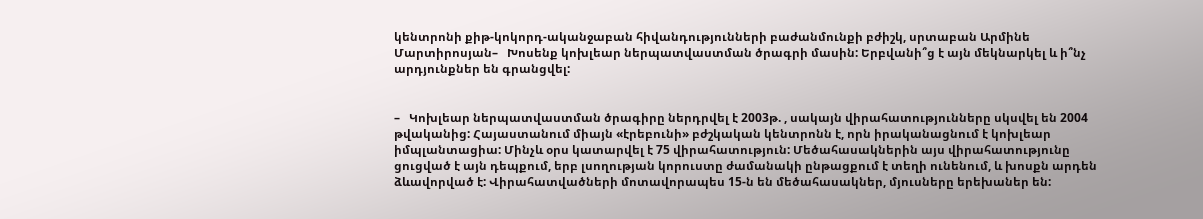կենտրոնի քիթ-կոկորդ-ականջաբան հիվանդությունների բաժանմունքի բժիշկ, սրտաբան Արմինե Մարտիրոսյան–   Խոսենք կոխլեար ներպատվաստման ծրագրի մասին: Երբվանի՞ց է այն մեկնարկել և ի՞նչ արդյունքներ են գրանցվել:


–   Կոխլեար ներպատվաստման ծրագիրը ներդրվել է 2003թ. , սակայն վիրահատությունները սկսվել են 2004 թվականից: Հայաստանում միայն «էրեբունի» բժշկական կենտրոնն է, որն իրականացնում է կոխլեար իմպլանտացիա: Մինչև օրս կատարվել է 75 վիրահատություն: Մեծահասակներին այս վիրահատությունը ցուցված է այն դեպքում, երբ լսողության կորուստը ժամանակի ընթացքում է տեղի ունենում, և խոսքն արդեն ձևավորված է: Վիրահատվածների մոտավորապես 15-ն են մեծահասակներ, մյուսները երեխաներ են: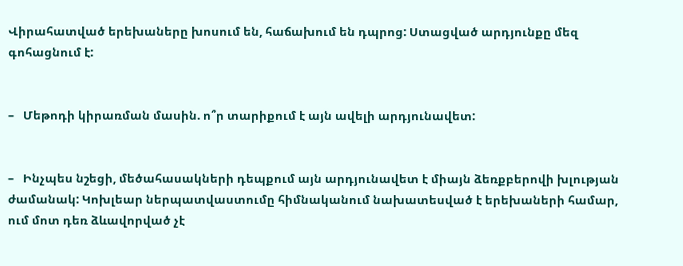Վիրահատված երեխաները խոսում են, հաճախում են դպրոց: Ստացված արդյունքը մեզ գոհացնում է:


–   Մեթոդի կիրառման մասին. ո՞ր տարիքում է այն ավելի արդյունավետ:


–   Ինչպես նշեցի, մեծահասակների դեպքում այն արդյունավետ է միայն ձեռքբերովի խլության ժամանակ: Կոխլեար ներպատվաստումը հիմնականում նախատեսված է երեխաների համար, ում մոտ դեռ ձևավորված չէ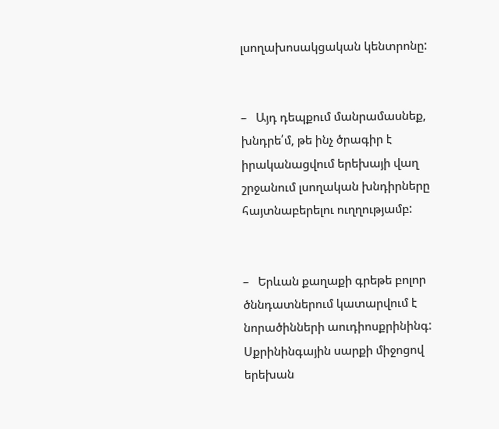լսողախոսակցական կենտրոնը:


–   Այդ դեպքում մանրամասնեք, խնդրե՛մ, թե ինչ ծրագիր է իրականացվում երեխայի վաղ շրջանում լսողական խնդիրները հայտնաբերելու ուղղությամբ:


–   Երևան քաղաքի գրեթե բոլոր ծննդատներում կատարվում է նորածինների աուդիոսքրինինգ: Սքրինինգային սարքի միջոցով երեխան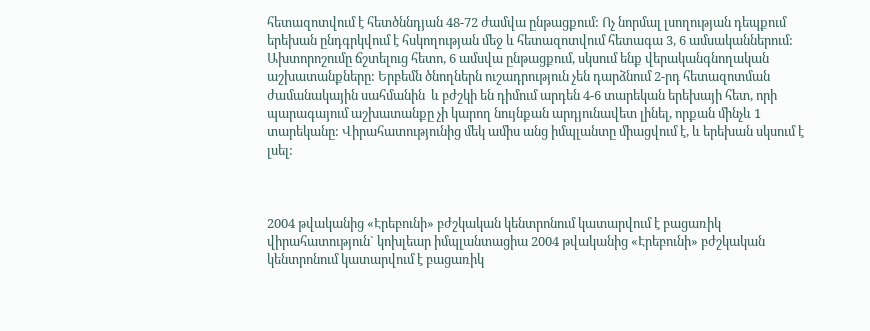հետազոտվում է հետծննդյան 48-72 ժամվա ընթացքում: Ոչ նորմալ լսողության դեպքում երեխան ընդգրկվում է հսկողության մեջ և հետազոտվում հետագա 3, 6 ամսականներում: Ախտորոշումը ճշտելուց հետո, 6 ամսվա ընթացքում, սկսում ենք վերականգնողական աշխատանքները: Երբեմն ծնողներն ուշադրություն չեն դարձնում 2-րդ հետազոտման ժամանակային սահմանին  և բժշկի են դիմում արդեն 4-6 տարեկան երեխայի հետ, որի պարագայում աշխատանքը չի կարող նույնքան արդյունավետ լինել, որքան մինչև 1 տարեկանը: Վիրահատությունից մեկ ամիս անց իմպլանտը միացվում է, և երեխան սկսում է լսել:



2004 թվականից «Էրեբունի» բժշկական կենտրոնում կատարվում է բացառիկ վիրահատություն` կոխլեար իմպլանտացիա 2004 թվականից «Էրեբունի» բժշկական կենտրոնում կատարվում է բացառիկ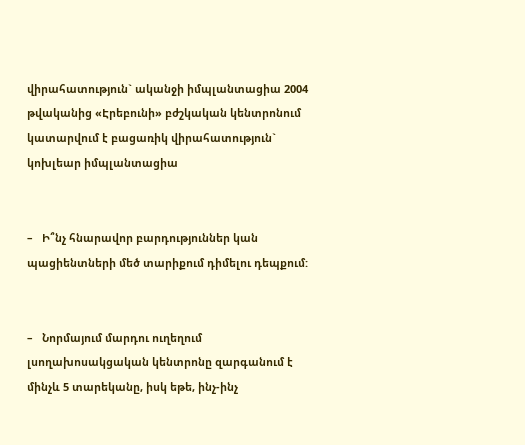վիրահատություն` ականջի իմպլանտացիա 2004 թվականից «Էրեբունի» բժշկական կենտրոնում կատարվում է բացառիկ վիրահատություն` կոխլեար իմպլանտացիա


–   Ի՞նչ հնարավոր բարդություններ կան պացիենտների մեծ տարիքում դիմելու դեպքում:


–   Նորմայում մարդու ուղեղում լսողախոսակցական կենտրոնը զարգանում է մինչև 5 տարեկանը, իսկ եթե, ինչ-ինչ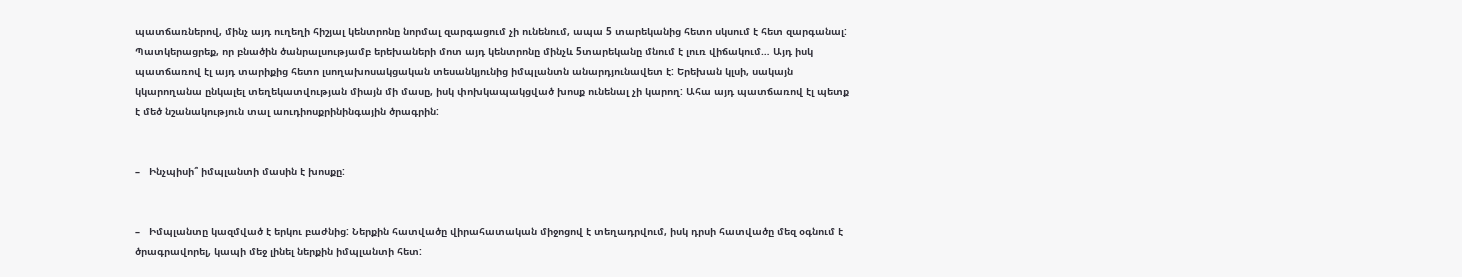պատճառներով, մինչ այդ ուղեղի հիշյալ կենտրոնը նորմալ զարգացում չի ունենում, ապա 5 տարեկանից հետո սկսում է հետ զարգանալ: Պատկերացրեք, որ բնածին ծանրալսությամբ երեխաների մոտ այդ կենտրոնը մինչև 5տարեկանը մնում է լուռ վիճակում… Այդ իսկ պատճառով էլ այդ տարիքից հետո լսողախոսակցական տեսանկյունից իմպլանտն անարդյունավետ է: Երեխան կլսի, սակայն կկարողանա ընկալել տեղեկատվության միայն մի մասը, իսկ փոխկապակցված խոսք ունենալ չի կարող: Ահա այդ պատճառով էլ պետք է մեծ նշանակություն տալ աուդիոսքրինինգային ծրագրին:


–   Ինչպիսի՞ իմպլանտի մասին է խոսքը:


–   Իմպլանտը կազմված է երկու բաժնից: Ներքին հատվածը վիրահատական միջոցով է տեղադրվում, իսկ դրսի հատվածը մեզ օգնում է ծրագրավորել, կապի մեջ լինել ներքին իմպլանտի հետ: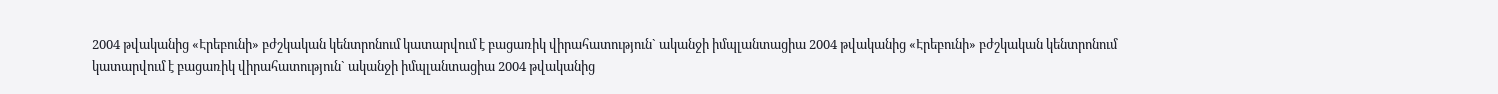2004 թվականից «Էրեբունի» բժշկական կենտրոնում կատարվում է բացառիկ վիրահատություն` ականջի իմպլանտացիա 2004 թվականից «Էրեբունի» բժշկական կենտրոնում կատարվում է բացառիկ վիրահատություն` ականջի իմպլանտացիա 2004 թվականից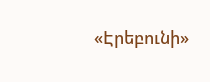«Էրեբունի»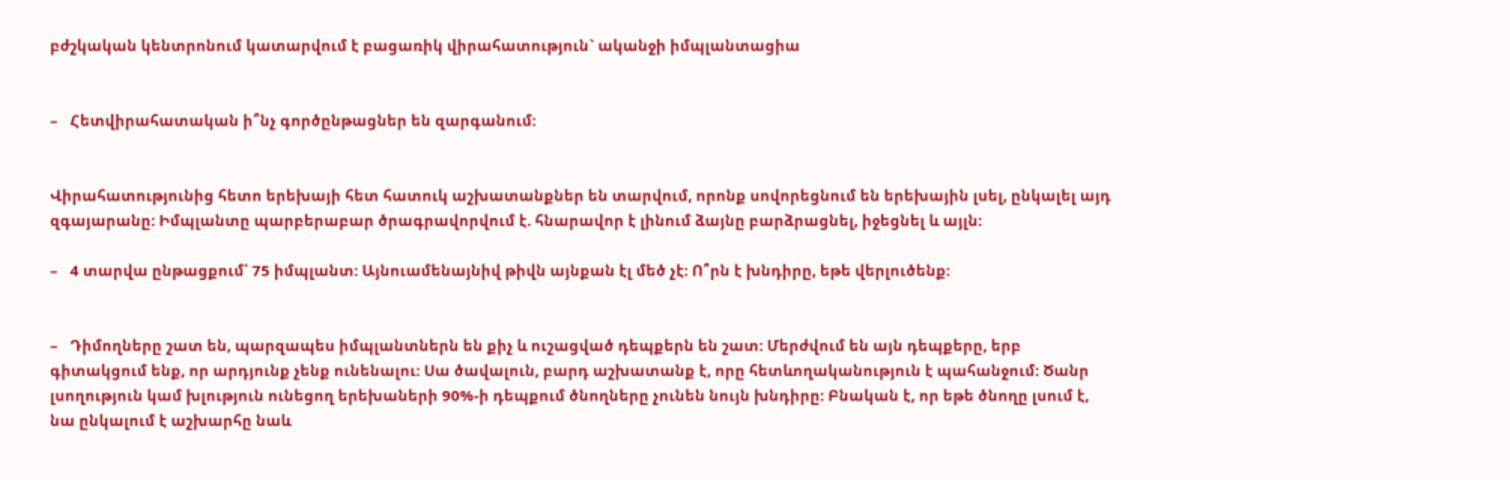բժշկական կենտրոնում կատարվում է բացառիկ վիրահատություն` ականջի իմպլանտացիա


–   Հետվիրահատական ի՞նչ գործընթացներ են զարգանում:


Վիրահատությունից հետո երեխայի հետ հատուկ աշխատանքներ են տարվում, որոնք սովորեցնում են երեխային լսել, ընկալել այդ զգայարանը: Իմպլանտը պարբերաբար ծրագրավորվում է. հնարավոր է լինում ձայնը բարձրացնել, իջեցնել և այլն:

–   4 տարվա ընթացքում՝ 75 իմպլանտ: Այնուամենայնիվ թիվն այնքան էլ մեծ չէ: Ո՞րն է խնդիրը, եթե վերլուծենք:


–   Դիմողները շատ են, պարզապես իմպլանտներն են քիչ և ուշացված դեպքերն են շատ: Մերժվում են այն դեպքերը, երբ գիտակցում ենք, որ արդյունք չենք ունենալու: Սա ծավալուն, բարդ աշխատանք է, որը հետևողականություն է պահանջում: Ծանր լսողություն կամ խլություն ունեցող երեխաների 90%-ի դեպքում ծնողները չունեն նույն խնդիրը: Բնական է, որ եթե ծնողը լսում է, նա ընկալում է աշխարհը նաև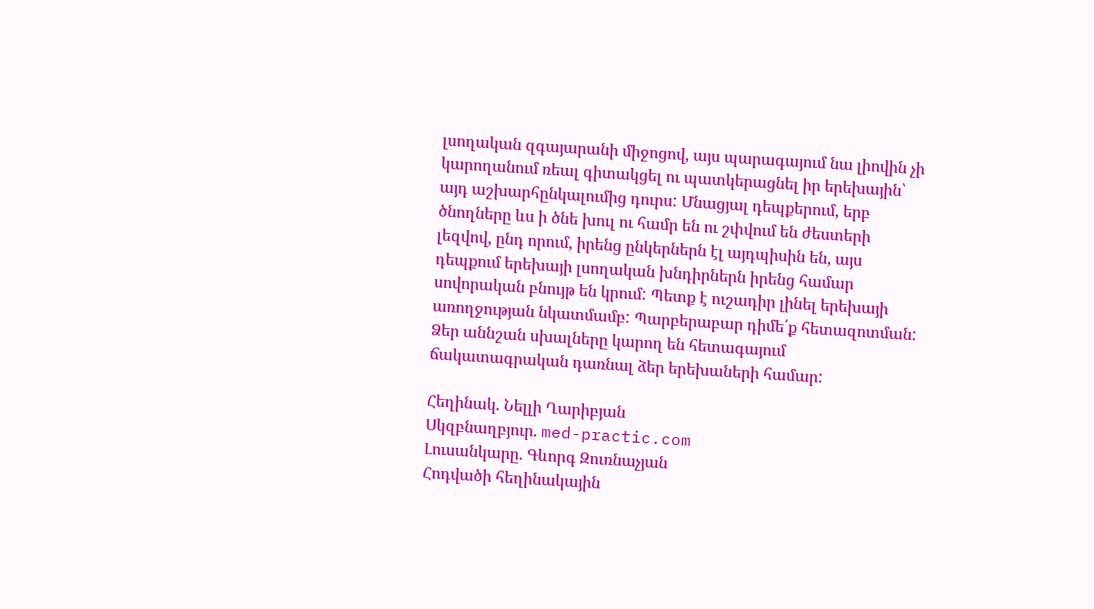լսողական զգայարանի միջոցով, այս պարագայում նա լիովին չի կարողանում ռեալ գիտակցել ու պատկերացնել իր երեխային՝ այդ աշխարհընկալումից դուրս: Մնացյալ դեպքերում, երբ ծնողները ևս ի ծնե խուլ ու համր են ու շփվում են ժեստերի լեզվով, ընդ որում, իրենց ընկերներն էլ այդպիսին են, այս դեպքում երեխայի լսողական խնդիրներն իրենց համար սովորական բնույթ են կրում: Պետք է ուշադիր լինել երեխայի առողջության նկատմամբ: Պարբերաբար դիմե՛ք հետազոտման: Ձեր աննշան սխալները կարող են հետագայում ճակատագրական դառնալ ձեր երեխաների համար:

Հեղինակ. Նելլի Ղարիբյան
Սկզբնաղբյուր. med-practic.com
Լուսանկարը. Գևորգ Զուռնաչյան
Հոդվածի հեղինակային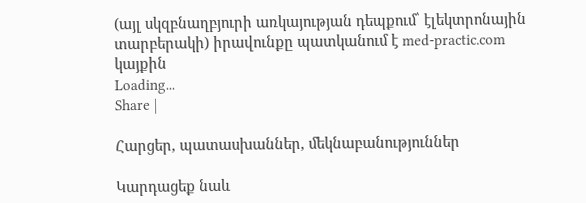(այլ սկզբնաղբյուրի առկայության դեպքում՝ էլեկտրոնային տարբերակի) իրավունքը պատկանում է med-practic.com կայքին
Loading...
Share |

Հարցեր, պատասխաններ, մեկնաբանություններ

Կարդացեք նաև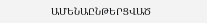ԱՄԵՆԱԸՆԹԵՐՑՎԱԾ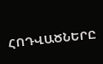ՀՈԴՎԱԾՆԵՐԸ